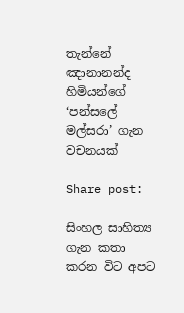තැන්නේ ඤානානන්ද හිමියන්ගේ ‘පන්සලේ මල්සරා’ ගැන වචනයක්

Share post:

සිංහල සාහිත්‍ය ගැන කතා කරන විට අපට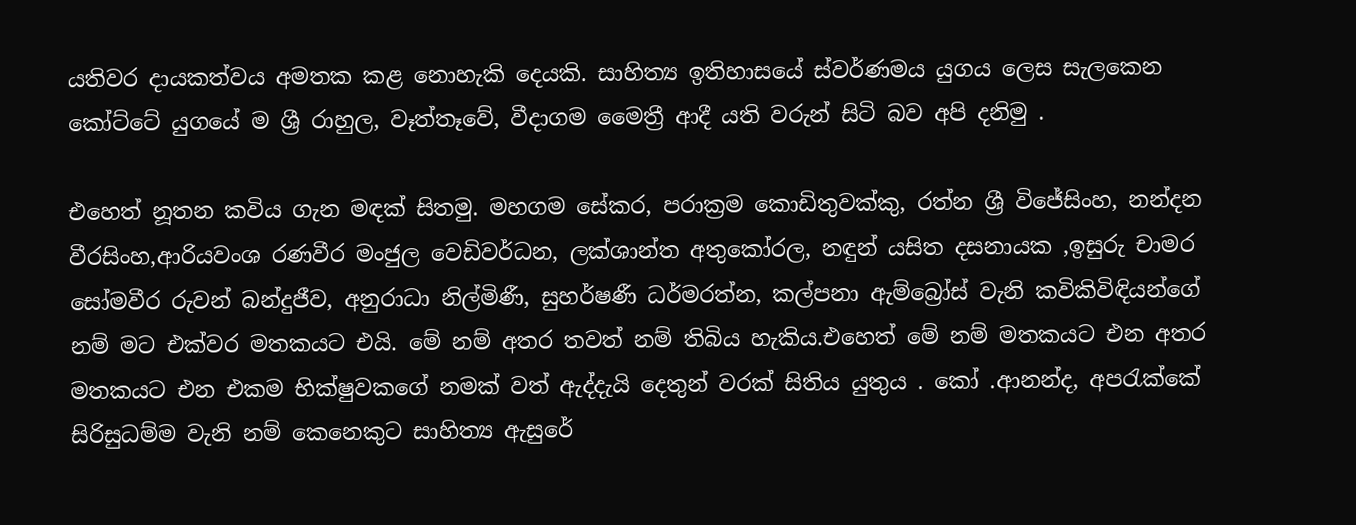යතිවර දායකත්වය අමතක කළ නොහැකි දෙයකි. සාහිත්‍ය ඉතිහාසයේ ස්වර්ණමය යුගය ලෙස සැලකෙන කෝට්ටේ යුගයේ ම ශ්‍රී රාහුල, වෑත්තෑවේ, වීදාගම මෛත්‍රී ආදී යති වරුන් සිටි බව අපි දනිමු .

එහෙත් නූතන කවිය ගැන මඳක් සිතමු. මහගම සේකර, පරාක්‍රම කොඩිතුවක්කු, රත්න ශ්‍රී විජේසිංහ, නන්දන වීරසිංහ,ආරියවංශ රණවීර මංජුල වෙඩිවර්ධන, ලක්ශාන්ත අතුකෝරල, නඳුන් යසිත දසනායක ,ඉසුරු චාමර සෝමවීර රුවන් බන්දුජීව, අනුරාධා නිල්මිණී, සුහර්ෂණී ධර්මරත්න, කල්පනා ඇම්බ්‍රෝස් වැනි කවිකිවිඳියන්ගේ නම් මට එක්වර මතකයට එයි. මේ නම් අතර තවත් නම් තිබිය හැකිය.එහෙත් මේ නම් මතකයට එන අතර මතකයට එන එකම භික්ෂුවකගේ නමක් වත් ඇද්දැයි දෙතුන් වරක් සිතිය යුතුය . කෝ .ආනන්ද, අපරැක්කේ සිරිසුධම්ම වැනි නම් කෙනෙකුට සාහිත්‍ය ඇසුරේ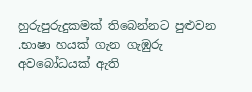හුරුපුරුදුකමක් තිබෙන්නට පුළුවන .භාෂා හයක් ගැන ගැඹුරු අවබෝධයක් ඇති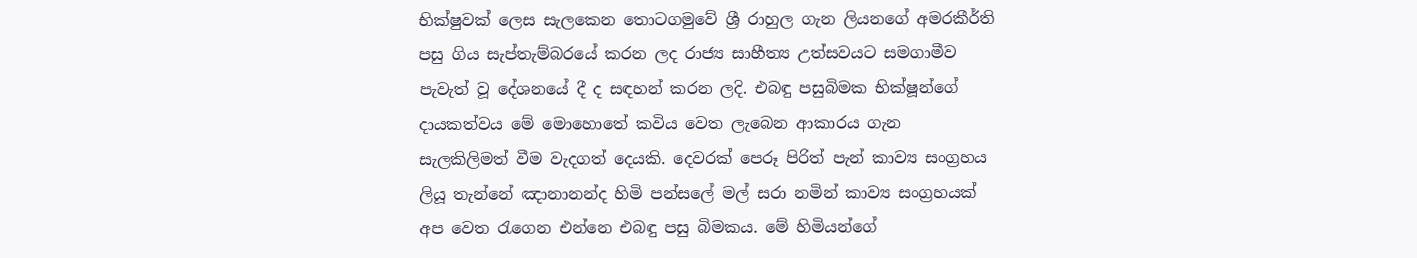භික්ෂුවක් ලෙස සැලකෙන තොටගමුවේ ශ්‍රී රාහුල ගැන ලියනගේ අමරකීර්ති පසු ගිය සැප්තැම්බරයේ කරන ලද රාජ්‍ය සාහීත්‍ය උත්සවයට සමගාමීව පැවැත් වූ දේශනයේ දී ද සඳහන් කරන ලදි. එබඳු පසුබිමක භික්ෂූන්ගේ දායකත්වය මේ මොහොතේ කවිය වෙත ලැබෙන ආකාරය ගැන සැලකිලිමත් වීම වැදගත් දෙයකි. දෙවරක් පෙරූ පිරිත් පැන් කාව්‍ය සංග්‍රහය ලියූ තැන්නේ ඤානානන්ද හිමි පන්සලේ මල් සරා නමින් කාව්‍ය සංග්‍රහයක් අප වෙත රැගෙන එන්නෙ එබඳු පසු බිමකය. මේ හිමියන්ගේ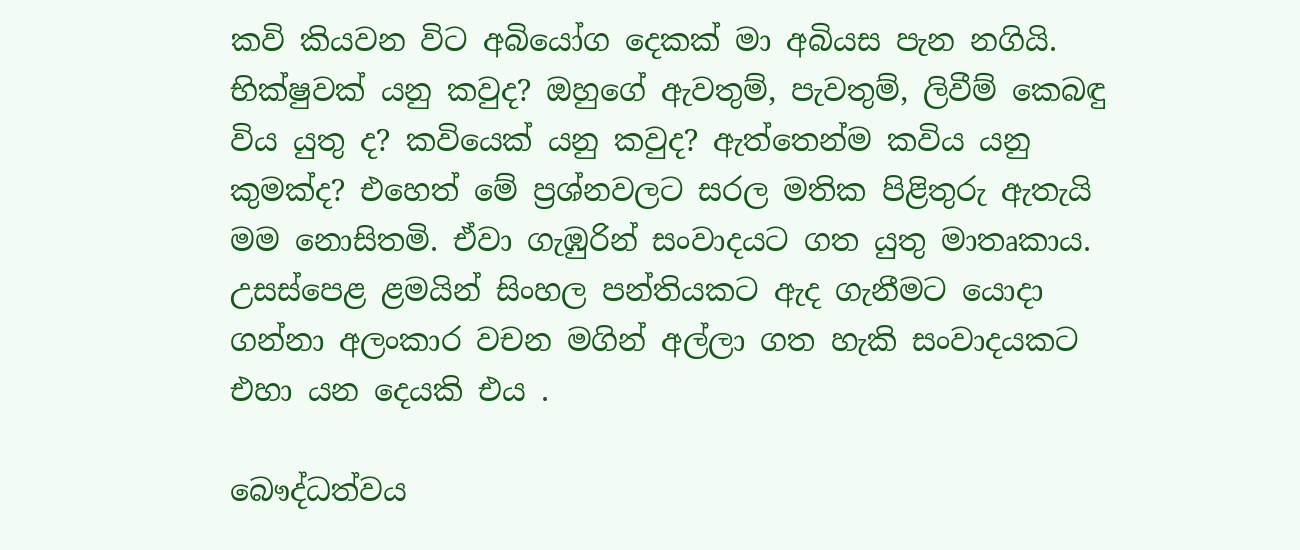කවි කියවන විට අබියෝග දෙකක් මා අබියස පැන නගියි. භික්ෂුවක් යනු කවුද? ඔහුගේ ඇවතුම්, පැවතුම්, ලිවීම් කෙබඳු විය යුතු ද? කවියෙක් යනු කවුද? ඇත්තෙන්ම කවිය යනු කුමක්ද? එහෙත් මේ ප්‍රශ්නවලට සරල මතික පිළිතුරු ඇතැයි මම නොසිතමි. ඒවා ගැඹුරින් සංවාදයට ගත යුතු මාතෘකාය. උසස්පෙළ ළමයින් සිංහල පන්තියකට ඇද ගැනීමට යොදා ගන්නා අලංකාර වචන මගින් අල්ලා ගත හැකි සංවාදයකට එහා යන දෙයකි එය .

බෞද්ධත්වය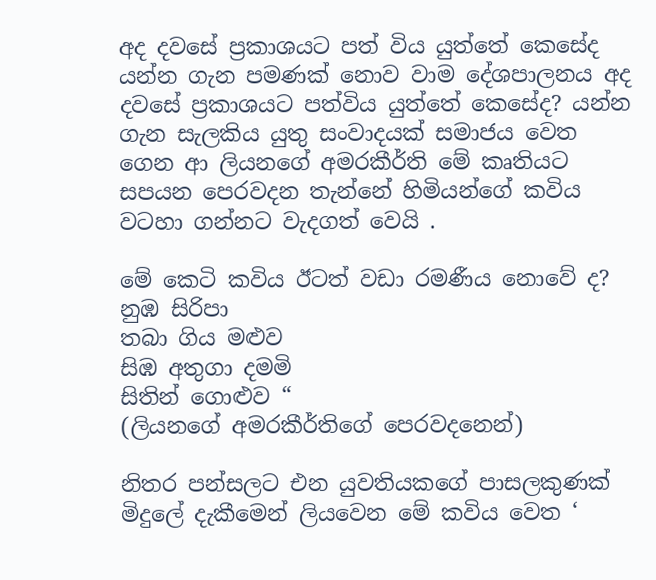අද දවසේ ප්‍රකාශයට පත් විය යුත්තේ කෙසේද යන්න ගැන පමණක් නොව වාම දේශපාලනය අද දවසේ ප්‍රකාශයට පත්විය යුත්තේ කෙසේද? යන්න ගැන සැලකිය යුතු සංවාදයක් සමාජය වෙත ගෙන ආ ලියනගේ අමරකීර්ති මේ කෘතියට සපයන පෙරවදන තැන්නේ හිමියන්ගේ කවිය වටහා ගන්නට වැදගත් වෙයි .

මේ කෙටි කවිය ඊටත් වඩා රමණීය නොවේ ද?
නුඹ සිරිපා
තබා ගිය මළුව
සිඹ අතුගා දමමි
සිතින් ගොළුව “
(ලියනගේ අමරකීර්තිගේ පෙරවදනෙන්)

නිතර පන්සලට එන යුවතියකගේ පාසලකුණක් මිදුලේ දැකීමෙන් ලියවෙන මේ කවිය වෙත ‘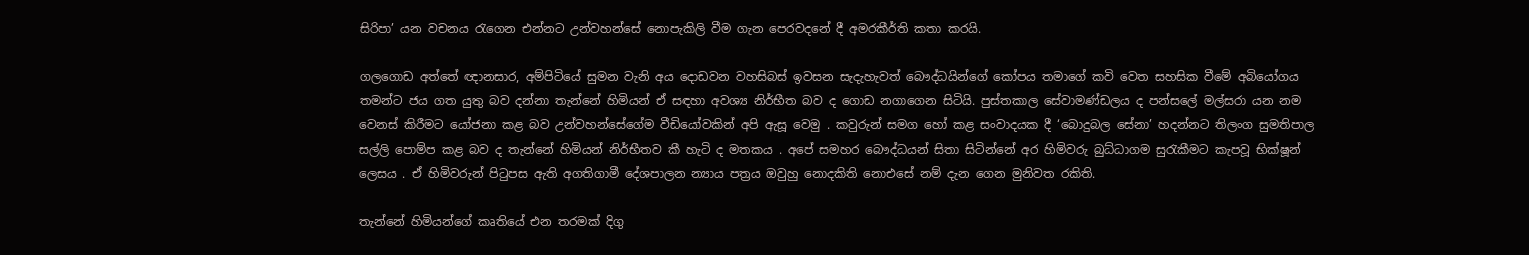සිරිපා’ යන වචනය රැගෙන එන්නට උන්වහන්සේ නොපැකිලි වීම ගැන පෙරවදනේ දී අමරකීර්ති කතා කරයි.

ගලගොඩ අත්තේ ඥානසාර, අම්පිටියේ සුමන වැනි අය දොඩවන වහසිබස් ඉවසන සැදැහැවත් බෞද්ධයින්ගේ කෝපය තමාගේ කවි වෙත සහසික වීමේ අබියෝගය තමන්ට ජය ගත යුතු බව දන්නා තැන්නේ හිමියන් ඒ සඳහා අවශ්‍ය නිර්භීත බව ද ගොඩ නගාගෙන සිටියි. පුස්තකාල සේවාමණ්ඩලය ද පන්සලේ මල්සරා යන නම වෙනස් කිරීමට යෝජනා කළ බව උන්වහන්සේගේම වීඩියෝවකින් අපි ඇසූ වෙමු . කවුරුන් සමග හෝ කළ සංවාදයක දී ‘බොදුබල සේනා’ හදන්නට තිලංග සුමතිපාල සල්ලි පොම්ප කළ බව ද තැන්නේ හිමියන් නිර්භීතව කී හැටි ද මතකය . අපේ සමහර බෞද්ධයන් සිතා සිටින්නේ අර හිමිවරු බුධ්ධාගම සුරැකීමට කැපවූ භික්ෂූන් ලෙසය . ඒ හිමිවරුන් පිටුපස ඇති අගතිගාමී දේශපාලන න්‍යාය පත්‍රය ඔවුහු නොදකිති නොඑසේ නම් දැන ගෙන මුනිවත රකිති.

තැන්නේ හිමියන්ගේ කෘතියේ එන තරමක් දිගු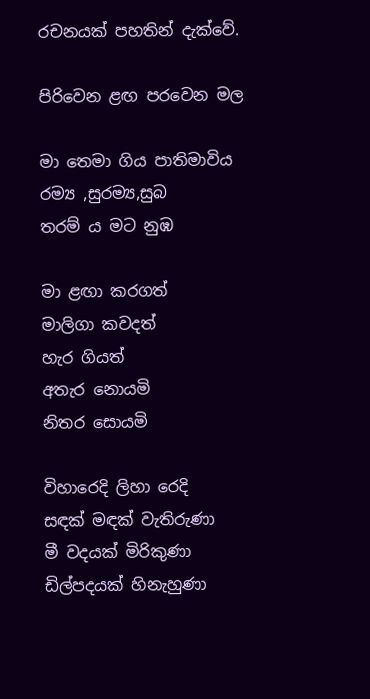රචනයක් පහතින් දැක්වේ.

පිරිවෙන ළඟ පරවෙන මල

මා තෙමා ගිය පාතිමාවිය
රම්‍ය ,සුරම්‍ය,සුබ
තරම්‍ ය මට නුඹ

මා ළඟා කරගත්
මාලිගා කවදත්
හැර ගියත්
අතැර නොයමි
නිතර සොයමි

විහාරෙදි ලිහා රෙදි
සඳක් මඳක් වැතිරුණා
මී වදයක් මිරිකුණා
ඩිල්පදයක් හිනැහුණා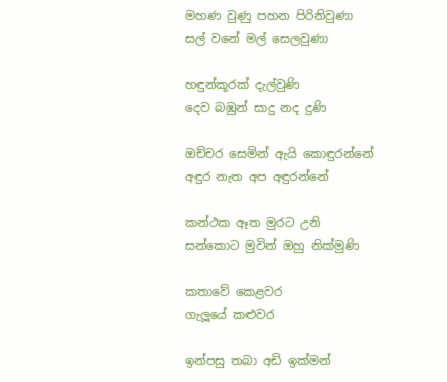මහණ වුණු පහන පිරිනිවුණා
සල් වනේ මල් සෙලවුණා

හඳුන්කූරක් දැල්වුණි
දෙව බඹුන් සාදු නද දුණි

ඔච්චර සෙමින් ඇයි කොඳුරන්නේ
අඳුර නැත අප අඳුරන්නේ

කන්ථක ඈත මුරට උනි
සන්කොට මුවින් ඔහු නික්මුණි

කතාවේ කෙළවර
ගැලූයේ කළුවර

ඉන්පසු තබා අඩි ඉක්මන්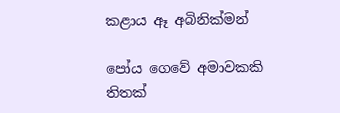කළාය ඈ අබිනික්මන්

පෝය ගෙවේ අමාවකකි
තිතක්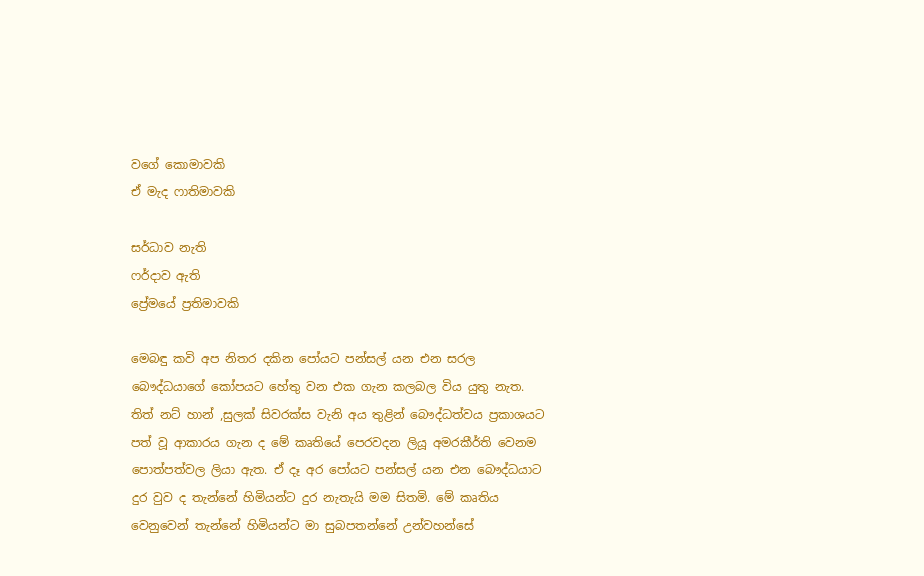වගේ කොමාවකි
ඒ මැද ෆාතිමාවකි

සර්ධාව නැති
ෆර්දාව ඇති
ප්‍රේමයේ ප්‍රතිමාවකි

මෙබඳු කවි අප නිතර දකින පෝයට පන්සල් යන එන සරල බෞද්ධයාගේ කෝපයට හේතු වන එක ගැන කලබල විය යුතු නැත. තිත් නට් හාන් ,සුලක් සිවරක්ස වැනි අය තුළින් බෞද්ධත්වය ප්‍රකාශයට පත් වූ ආකාරය ගැන ද මේ කෘතියේ පෙරවදන ලියූ අමරකීර්ති වෙනම පොත්පත්වල ලියා ඇත. ඒ දෑ අර පෝයට පන්සල් යන එන බෞද්ධයාට දුර වුව ද තැන්නේ හිමියන්ට දුර නැතැයි මම සිතමි. මේ කෘතිය වෙනුවෙන් තැන්නේ හිමියන්ට මා සුබපතන්නේ උන්වහන්සේ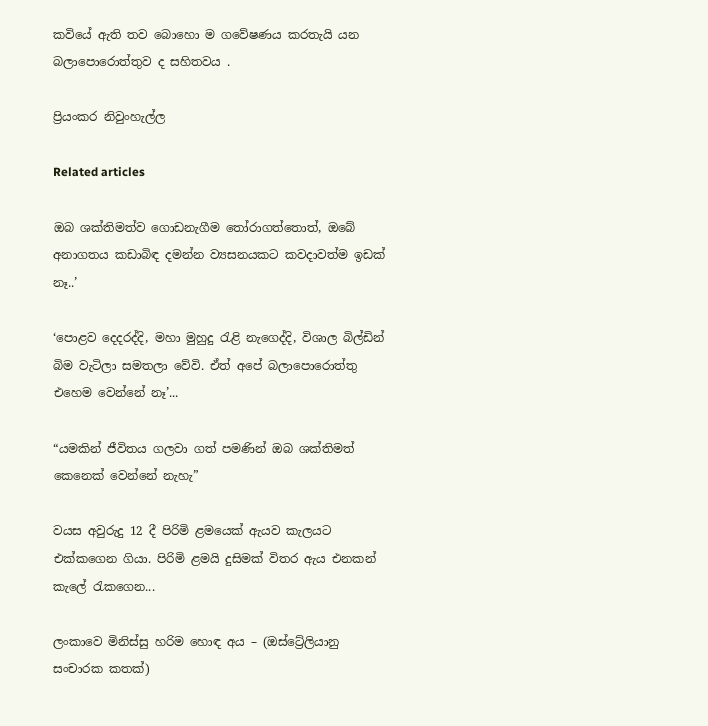කවියේ ඇති තව බොහො ම ගවේෂණය කරතැයි යන බලාපොරොත්තුව ද සහිතවය .

ප්‍රියංකර නිවුංහැල්ල

Related articles

ඔබ ශක්තිමත්ව ගොඩනැගීම තෝරාගත්තොත්, ඔබේ අනාගතය කඩාබිඳ දමන්න ව්‍යසනයකට කවදාවත්ම ඉඩක් නෑ..’

‘පොළව දෙදරද්දි, මහා මුහුදු රැළි නැගෙද්දි, විශාල බිල්ඩින් බිම වැටිලා සමතලා වේවි. ඒත් අපේ බලාපොරොත්තු එහෙම වෙන්නේ නෑ’...

“යමකින් ජීවිතය ගලවා ගත් පමණින් ඔබ ශක්තිමත් කෙනෙක් වෙන්නේ නැහැ”

වයස අවුරුදු 12 දී පිරිමි ළමයෙක් ඇයව කැලයට එක්කගෙන ගියා. පිරිමි ළමයි දුසිමක් විතර ඇය එනකන් කැලේ රැකගෙන...

ලංකාවෙ මිනිස්සු හරිම හොඳ අය – (ඔස්ට්‍රේලියානු සංචාරක කතක්)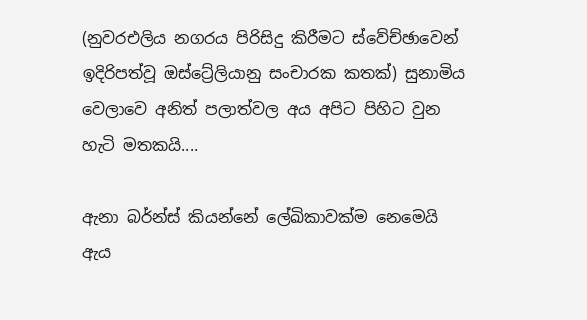(නුවරඑලිය නගරය පිරිසිදු කිරීමට ස්වේච්ඡාවෙන් ඉදිරිපත්වූ ඔස්ට්‍රේලියානු සංචාරක කතක්) සුනාමිය වෙලාවෙ අනිත් පලාත්වල අය අපිට පිහිට වුන හැටි මතකයි....

ඇනා බර්න්ස් කියන්නේ ලේඛිකාවක්ම නෙමෙයි ඇය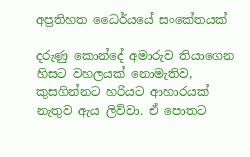අප්‍රතිහත ධෛර්යයේ සංකේතයක්

දරුණු කොන්දේ අමාරුව තියාගෙන හිසට වහලයක් නොමැතිව, කුසගින්නට හරියට ආහාරයක් නැතුව ඇය ලිව්වා. ඒ පොතට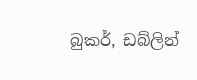බුකර්, ඩබ්ලින්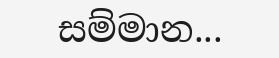සම්මාන...